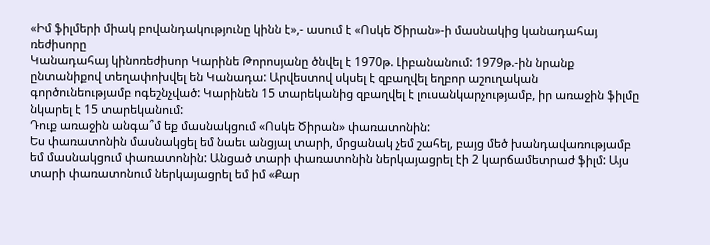«Իմ ֆիլմերի միակ բովանդակությունը կինն է»,- ասում է «Ոսկե Ծիրան»-ի մասնակից կանադահայ ռեժիսորը
Կանադահայ կինոռեժիսոր Կարինե Թորոսյանը ծնվել է 1970թ. Լիբանանում: 1979թ.-ին նրանք ընտանիքով տեղափոխվել են Կանադա: Արվեստով սկսել է զբաղվել եղբոր աշուղական գործունեությամբ ոգեշնչված: Կարինեն 15 տարեկանից զբաղվել է լուսանկարչությամբ, իր առաջին ֆիլմը նկարել է 15 տարեկանում:
Դուք առաջին անգա՞մ եք մասնակցում «Ոսկե Ծիրան» փառատոնին:
Ես փառատոնին մասնակցել եմ նաեւ անցյալ տարի, մրցանակ չեմ շահել, բայց մեծ խանդավառությամբ եմ մասնակցում փառատոնին: Անցած տարի փառատոնին ներկայացրել էի 2 կարճամետրաժ ֆիլմ: Այս տարի փառատոնում ներկայացրել եմ իմ «Քար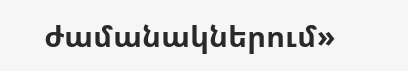ժամանակներում»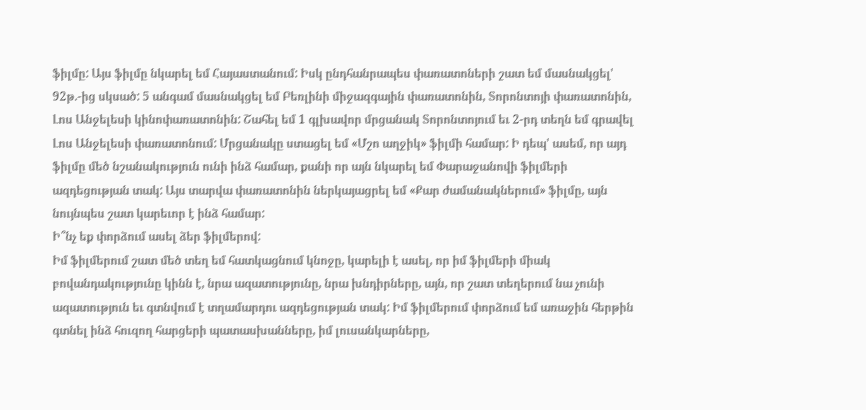ֆիլմը: Այս ֆիլմը նկարել եմ Հայաստանում: Իսկ ընդհանրապես փառատոների շատ եմ մասնակցել' 92թ.-ից սկսած: 5 անգամ մասնակցել եմ Բեռլինի միջազգային փառատոնին, Տորոնտոյի փառատոնին, Լոս Անջելեսի կինոփառատոնին: Շահել եմ 1 գլխավոր մրցանակ Տորոնտոյում եւ 2-րդ տեղն եմ գրավել Լոս Անջելեսի փառատոնում: Մրցանակը ստացել եմ «Մշո աղջիկ» ֆիլմի համար: Ի դեպ' ասեմ, որ այդ ֆիլմը մեծ նշանակություն ունի ինձ համար, քանի որ այն նկարել եմ Փարաջանովի ֆիլմերի ազդեցության տակ: Այս տարվա փառատոնին ներկայացրել եմ «Քար ժամանակներում» ֆիլմը, այն նույնպես շատ կարեւոր է ինձ համար:
Ի՞նչ եք փորձում ասել ձեր ֆիլմերով:
Իմ ֆիլմերում շատ մեծ տեղ եմ հատկացնում կնոջը, կարելի է ասել, որ իմ ֆիլմերի միակ բովանդակությունը կինն է, նրա ազատությունը, նրա խնդիրները, այն, որ շատ տեղերում նա չունի ազատություն եւ գտնվում է տղամարդու ազդեցության տակ: Իմ ֆիլմերում փորձում եմ առաջին հերթին գտնել ինձ հուզող հարցերի պատասխանները, իմ լուսանկարները,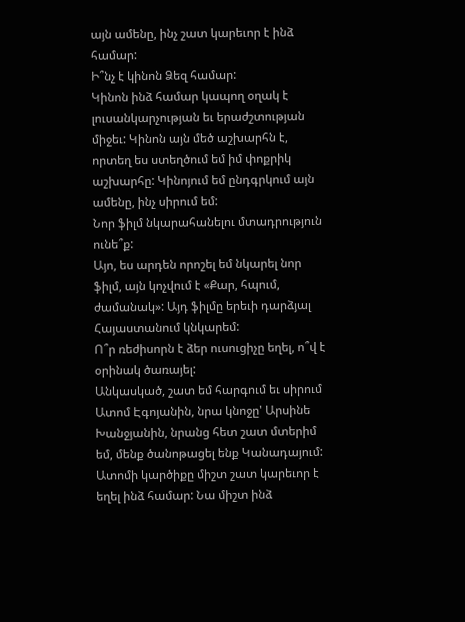այն ամենը, ինչ շատ կարեւոր է ինձ համար:
Ի՞նչ է կինոն Ձեզ համար:
Կինոն ինձ համար կապող օղակ է լուսանկարչության եւ երաժշտության միջեւ: Կինոն այն մեծ աշխարհն է, որտեղ ես ստեղծում եմ իմ փոքրիկ աշխարհը: Կինոյում եմ ընդգրկում այն ամենը, ինչ սիրում եմ:
Նոր ֆիլմ նկարահանելու մտադրություն ունե՞ք:
Այո, ես արդեն որոշել եմ նկարել նոր ֆիլմ, այն կոչվում է «Քար, հպում, ժամանակ»: Այդ ֆիլմը երեւի դարձյալ Հայաստանում կնկարեմ:
Ո՞ր ռեժիսորն է ձեր ուսուցիչը եղել, ո՞վ է օրինակ ծառայել:
Անկասկած, շատ եմ հարգում եւ սիրում Ատոմ Էգոյանին, նրա կնոջը' Արսինե Խանջյանին, նրանց հետ շատ մտերիմ եմ, մենք ծանոթացել ենք Կանադայում: Ատոմի կարծիքը միշտ շատ կարեւոր է եղել ինձ համար: Նա միշտ ինձ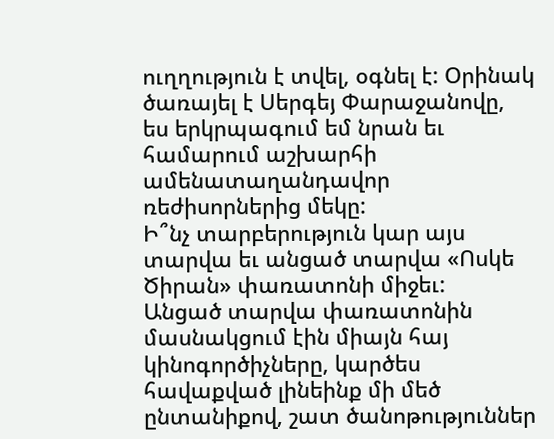ուղղություն է տվել, օգնել է: Օրինակ ծառայել է Սերգեյ Փարաջանովը, ես երկրպագում եմ նրան եւ համարում աշխարհի ամենատաղանդավոր ռեժիսորներից մեկը:
Ի՞նչ տարբերություն կար այս տարվա եւ անցած տարվա «Ոսկե Ծիրան» փառատոնի միջեւ:
Անցած տարվա փառատոնին մասնակցում էին միայն հայ կինոգործիչները, կարծես հավաքված լինեինք մի մեծ ընտանիքով, շատ ծանոթություններ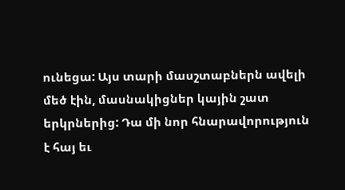ունեցա: Այս տարի մասշտաբներն ավելի մեծ էին, մասնակիցներ կային շատ երկրներից: Դա մի նոր հնարավորություն է հայ եւ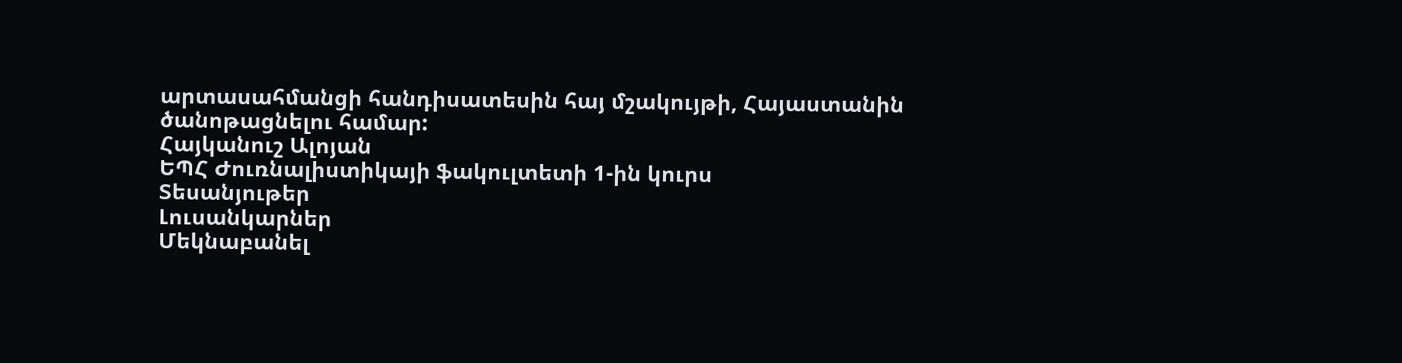արտասահմանցի հանդիսատեսին հայ մշակույթի, Հայաստանին ծանոթացնելու համար:
Հայկանուշ Ալոյան
ԵՊՀ Ժուռնալիստիկայի ֆակուլտետի 1-ին կուրս
Տեսանյութեր
Լուսանկարներ
Մեկնաբանել